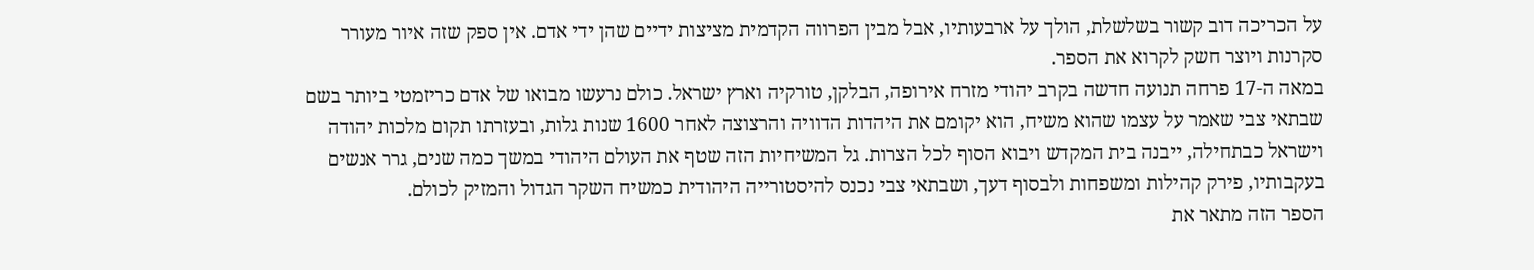על הכריכה דוב קשור בשלשלת, הולך על ארבעותיו, אבל מבין הפרווה הקדמית מציצות ידיים שהן ידי אדם. אין ספק שזה איור מעורר סקרנות ויוצר חשק לקרוא את הספר.
במאה ה-17 פרחה תנועה חדשה בקרב יהודי מזרח אירופה, הבלקן, טורקיה וארץ ישראל. כולם נרעשו מבואו של אדם כריזמטי ביותר בשם שבתאי צבי שאמר על עצמו שהוא משיח, הוא יקומם את היהדות הדוויה והרצוצה לאחר 1600 שנות גלות, ובעזרתו תקום מלכות יהודה וישראל כבתחילה, ייבנה בית המקדש ויבוא הסוף לכל הצרות. גל המשיחיות הזה שטף את העולם היהודי במשך כמה שנים, גרר אנשים בעקבותיו, פירק קהילות ומשפחות ולבסוף דעך, ושבתאי צבי נכנס להיסטורייה היהודית כמשיח השקר הגדול והמזיק לכולם.
הספר הזה מתאר את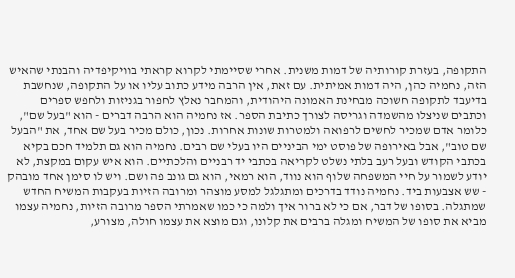התקופה, בעזרת קורותיה של דמות משנית. אחרי שסיימתי לקרוא קראתי בוויקיפדיה והבנתי שהאיש הזה, נחמיה כהן, היה דמות אמיתית. עם זאת, אין הרבה מידע כתוב עליו או על התקופה, שנחשבת בדיעבד לתקופה חשוכה מבחינת האמונה היהודית, והמחבר נאלץ לחפור בגניזות ולחפש ספרים וכתבים שניצלו מהשמדה וגריסה לצורך כתיבת הספר. אז נחמיה הוא הרבה דברים - הוא "בעל שם", כלומר אדם שמכיר לחשים לרפואה ולמטרות שונות אחרות. נכון, כולם מכיר בעל שם אחד, את "הבעל שם טוב", אבל באירופה של פוסט ימי הביניים היו בעלי שם רבים. נחמיה הוא גם תלמיד חכם בקיא בכתבי הקודש ובעל רעב בלתי נשלט לקריאה בכתבי יד רבניים והלכתיים. הוא איש עקום במקצת, לא יודע לשמור על חיי המשפחה שלוף הוא נווד, הוא רמאי, הוא גם גונב פה ושם. ויש לו סימן אחד מובהק - שש אצבעות ביד. נחמיה נודד בדרכים ומתגלגל למסע מוצהר ומרובה הזיות בעקבות המשיח החדש שמתגלה. בסופו של דבר, אם כי לא ברור איך ולמה כי כמו שאמרתי הספר מרובה הזיות, נחמיה עצמו מביא את סופו של המשיח ומגלה ברבים את קלונו, וגם מוצא את עצמו חולה, מצורע,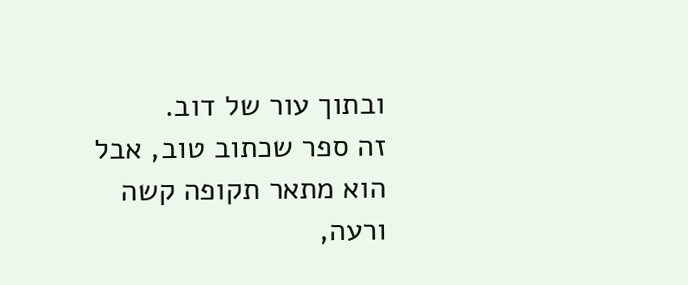ובתוך עור של דוב.
זה ספר שכתוב טוב, אבל הוא מתאר תקופה קשה ורעה,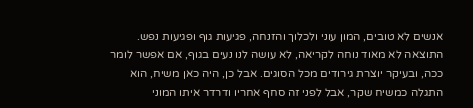אנשים לא טובים, המון עוני ולכלוך והזנחה, פגיעות גוף ופגיעות נפש. התוצאה לא מאוד נוחה לקריאה, לא עושה לנו נעים בגוף, אם אפשר לומר ככה, ובעיקר יוצרת גירודים מכל הסוגים. אבל כן, היה כאן משיח, הוא התגלה כמשיח שקר, אבל לפני זה סחף אחריו ודרדר איתו המוני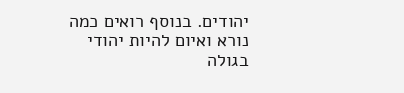יהודים. בנוסף רואים כמה נורא ואיום להיות יהודי בגולה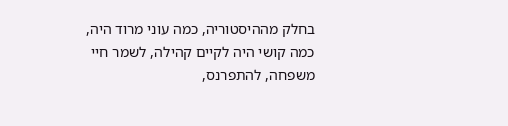בחלק מההיסטוריה, כמה עוני מרוד היה, כמה קושי היה לקיים קהילה, לשמר חיי משפחה, להתפרנס,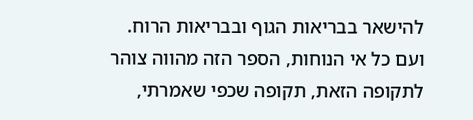להישאר בבריאות הגוף ובבריאות הרוח. ועם כל אי הנוחות, הספר הזה מהווה צוהר לתקופה הזאת, תקופה שכפי שאמרתי,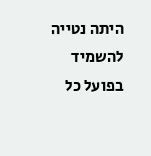היתה נטייה להשמיד בפועל כל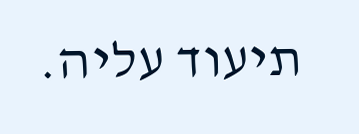תיעוד עליה.